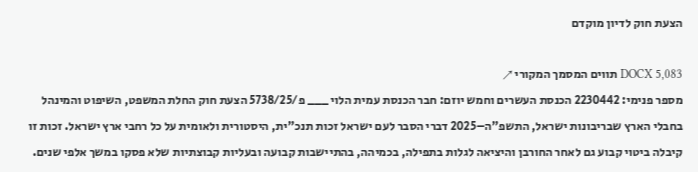הצעת חוק לדיון מוקדם

DOCX 5,083 תווים המסמך המקורי ↗
מספר פנימי: 2230442 הכנסת העשרים וחמש יוזם: חבר הכנסת עמית הלוי ___ פ/5738/25 הצעת חוק החלת המשפט, השיפוט והמינהל בחבלי הארץ שבריבונות ישראל, התשפ"ה–2025 דברי הסבר לעם ישראל זכות תנכ"ית, היסטורית ולאומית על כל רחבי ארץ ישראל. זכות זו קיבלה ביטוי קבוע גם לאחר החורבן והיציאה לגלות בתפילה, בכמיהה, בהתיישבות קבועה ובעליות קבוצתיות שלא פסקו במשך אלפי שנים.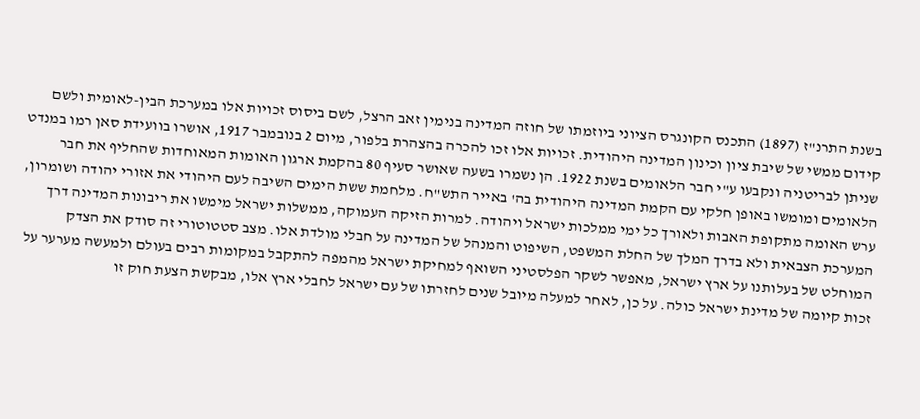בשנת התרנ"ז (1897) התכנס הקונגרס הציוני ביוזמתו של חוזה המדינה בנימין זאב הרצל, לשם ביסוס זכויות אלו במערכת הבין-לאומית ולשם קידום ממשי של שיבת ציון וכינון המדינה היהודית. זכויות אלו זכו להכרה בהצהרת בלפור, מיום 2 בנובמבר 1917, אושרו בוועידת סאן רמו במנדט שניתן לבריטניה ונקבעו ע"י חבר הלאומים בשנת 1922. הן נשמרו בשעה שאושר סעיף 80 בהקמת ארגון האומות המאוחדות שהחליף את חבר הלאומים ומומשו באופן חלקי עם הקמת המדינה היהודית בה' באייר התש"ח. מלחמת ששת הימים השיבה לעם היהודי את אזורי יהודה ושומרון, ערש האומה מתקופת האבות ולאורך כל ימי ממלכות ישראל ויהודה. למרות הזיקה העמוקה, ממשלות ישראל מימשו את ריבונות המדינה דרך המערכת הצבאית ולא בדרך המלך של החלת המשפט, השיפוט והמנהל של המדינה על חבלי מולדת אלו. מצב סטטוטורי זה סודק את הצדק המוחלט של בעלותנו על ארץ ישראל, מאפשר לשקר הפלסטיני השואף למחיקת ישראל מהמפה להתקבל במקומות רבים בעולם ולמעשה מערער על זכות קיומה של מדינת ישראל כולה. על כן, לאחר למעלה מיובל שנים לחזרתו של עם ישראל לחבלי ארץ אלו, מבקשת הצעת חוק זו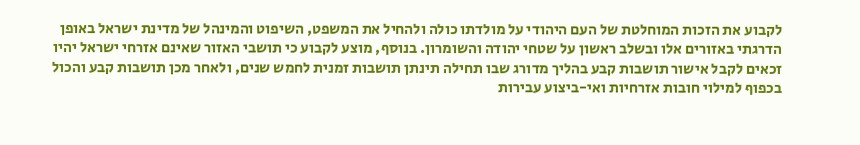לקבוע את הזכות המוחלטת של העם היהודי על מולדתו כולה ולהחיל את המשפט, השיפוט והמינהל של מדינת ישראל באופן הדרגתי באזורים אלו ובשלב ראשון על שטחי יהודה והשומרון. בנוסף, מוצע לקבוע כי תושבי האזור שאינם אזרחי ישראל יהיו זכאים לקבל אישור תושבות קבע בהליך מדורג שבו תחילה תינתן תושבות זמנית לחמש שנים, ולאחר מכן תושבות קבע והכול בכפוף למילוי חובות אזרחיות ואי-ביצוע עבירות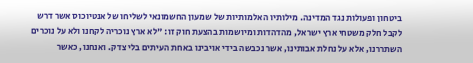ביטחון ופעולות נגד המדינה. מילותיו האלמותיות של שמעון החשמונאי לשליחו של אנטיוכוס אשר דרש לקבל חלק משטחי ארץ ישראל, מהדהדות ומיושמות בהצעת חוק זו: "לא ארץ נוכריה לקחנו ולא על נוכרים השתררנו, אלא על נחלת אבותינו, אשר נכבשה בידי אויבינו באחת העיתים בלי צדק. ואנחנו, כאשר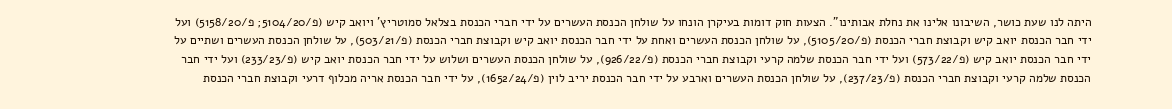היתה לנו שעת כושר, השיבונו אלינו את נחלת אבותינו". הצעות חוק דומות בעיקרן הונחו על שולחן הכנסת העשרים על ידי חברי הכנסת בצלאל סמוטריץ' ויואב קיש (פ/5104/20; פ/5158/20) ועל ידי חבר הכנסת יואב קיש וקבוצת חברי הכנסת (פ/5105/20), על שולחן הכנסת העשרים ואחת על ידי חבר הכנסת יואב קיש וקבוצת חברי הכנסת (פ/503/21), על שולחן הכנסת העשרים ושתיים על ידי חבר הכנסת יואב קיש (פ/573/22) ועל ידי חבר הכנסת שלמה קרעי וקבוצת חברי הכנסת (פ/926/22), על שולחן הכנסת העשרים ושלוש על ידי חבר הכנסת יואב קיש (פ/233/23) ועל ידי חבר הכנסת שלמה קרעי וקבוצת חברי הכנסת (פ/237/23), על שולחן הכנסת העשרים וארבע על ידי חבר הכנסת יריב לוין (פ/1652/24), על ידי חבר הכנסת אריה מכלוף דרעי וקבוצת חברי הכנסת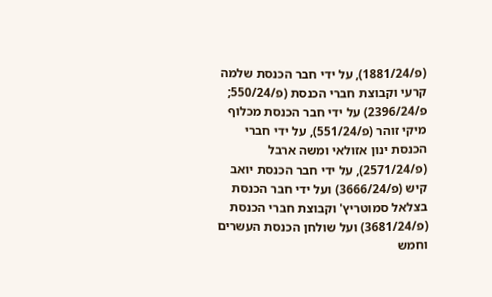(פ/1881/24), על ידי חבר הכנסת שלמה קרעי וקבוצת חברי הכנסת (פ/550/24; פ/2396/24) על ידי חבר הכנסת מכלוף מיקי זוהר (פ/551/24), על ידי חברי הכנסת ינון אזולאי ומשה ארבל (פ/2571/24), על ידי חבר הכנסת יואב קיש (פ/3666/24) ועל ידי חבר הכנסת בצלאל סמוטריץ' וקבוצת חברי הכנסת (פ/3681/24) ועל שולחן הכנסת העשרים וחמש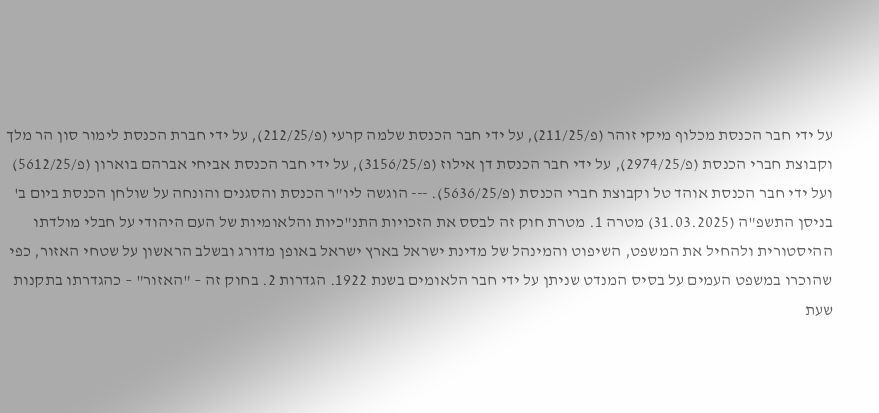על ידי חבר הכנסת מכלוף מיקי זוהר (פ/211/25), על ידי חבר הכנסת שלמה קרעי (פ/212/25), על ידי חברת הכנסת לימור סון הר מלך וקבוצת חברי הכנסת (פ/2974/25), על ידי חבר הכנסת דן אילוז (פ/3156/25), על ידי חבר הכנסת אביחי אברהם בוארון (פ/5612/25) ועל ידי חבר הכנסת אוהד טל וקבוצת חברי הכנסת (פ/5636/25). --- הוגשה ליו"ר הכנסת והסגנים והונחה על שולחן הכנסת ביום ב' בניסן התשפ"ה (31.03.2025) מטרה 1. מטרת חוק זה לבסס את הזכויות התנ"כיות והלאומיות של העם היהודי על חבלי מולדתו ההיסטורית ולהחיל את המשפט, השיפוט והמינהל של מדינת ישראל בארץ ישראל באופן מדורג ובשלב הראשון על שטחי האזור, כפי שהוכרו במשפט העמים על בסיס המנדט שניתן על ידי חבר הלאומים בשנת 1922. הגדרות 2. בחוק זה – "האזור" – כהגדרתו בתקנות שעת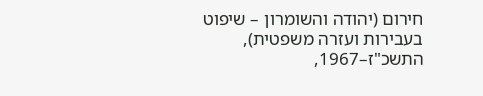חירום (יהודה והשומרון – שיפוט בעבירות ועזרה משפטית), התשכ"ז–1967,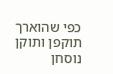כפי שהוארך תוקפן ותוקן נוסחן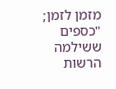מזמן לזמן; "כספים ששילמה הרשות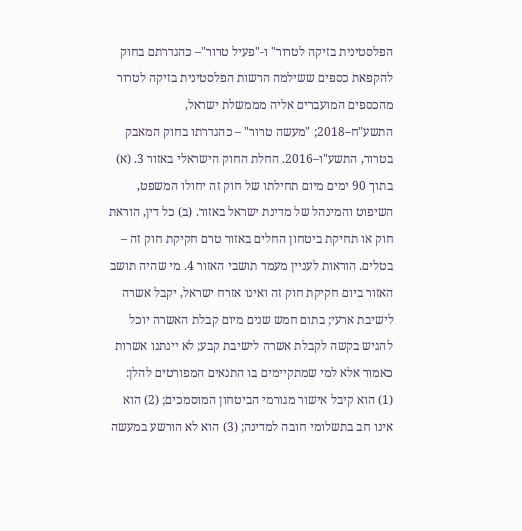הפלסטינית בזיקה לטרור" ו-"פעיל טרור"– כהגדרתם בחוק להקפאת כספים ששילמה הרשות הפלסטינית בזיקה לטרור מהכספים המועברים אליה מממשלת ישראל, התשע"ח–2018; "מעשה טרור" – כהגדרתו בחוק המאבק בטרור, התשע"ו–2016. החלת החוק הישראלי באזור 3. (א) בתוך 90 ימים מיום תחילתו של חוק זה יחולו המשפט, השיפוט והמינהל של מדינת ישראל באזור. (ב) כל דין, הוראת חוק או תחיקת ביטחון החלים באזור טרם חקיקת חוק זה – בטלים. הוראות לעניין מעמד תושבי האזור 4. מי שהיה תושב האזור ביום חקיקת חוק זה ואינו אזרח ישראל, יקבל אשרה לישיבת ארעי; בתום חמש שנים מיום קבלת האשרה יוכל להגיש בקשה לקבלת אשרה לישיבת קבע; לא יינתנו אשרות כאמור אלא למי שמתקיימים בו התנאים המפורטים להלן: (1) הוא קיבל אישור מגורמי הביטחון המוסמכים; (2) הוא אינו חב בתשלומי חובה למדינה; (3) הוא לא הורשע במעשה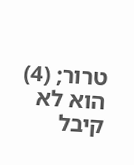טרור; (4) הוא לא קיבל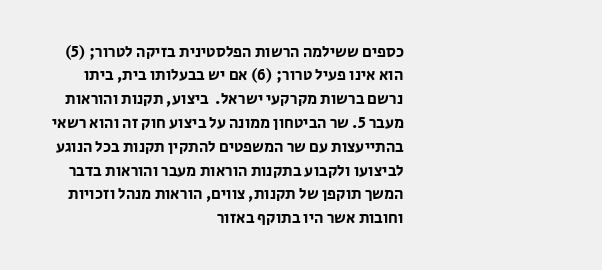כספים ששילמה הרשות הפלסטינית בזיקה לטרור; (5) הוא אינו פעיל טרור; (6) אם יש בבעלותו בית, ביתו נרשם ברשות מקרקעי ישראל.  ביצוע, תקנות והוראות מעבר 5. שר הביטחון ממונה על ביצוע חוק זה והוא רשאי בהתייעצות עם שר המשפטים להתקין תקנות בכל הנוגע לביצועו ולקבוע בתקנות הוראות מעבר והוראות בדבר המשך תוקפן של תקנות, צווים, הוראות מנהל וזכויות וחובות אשר היו בתוקף באזור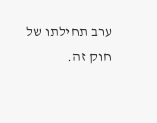ערב תחילתו של חוק זה.